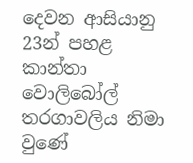දෙවන ආසියානු 23න් පහළ කාන්තා වොලිබෝල් තරගාවලිය නිමා වුණේ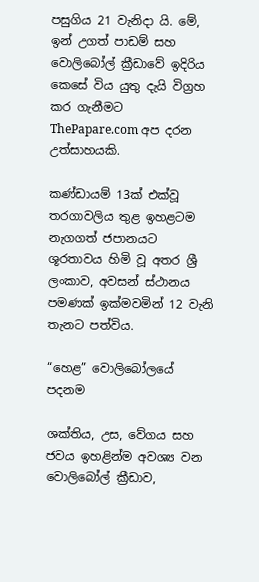පසුගිය 21 වැනිදා යි. මේ, ඉන් උගත් පාඩම් සහ වොලිබෝල් ක්‍රීඩාවේ ඉදිරිය කෙසේ විය යුතු දැයි විග්‍රහ කර ගැනීමට ThePapare.com අප දරන උත්සාහයකි.

කණ්ඩායම් 13ක් එක්වූ තරගාවලිය තුළ ඉහළටම නැගගත් ජපානයට ශූරතාවය හිමි වූ අතර ශ්‍රී ලංකාව, අවසන් ස්ථානය පමණක් ඉක්මවමින් 12 වැනි තැනට පත්විය.

“හෙළ” වොලිබෝලයේ පදනම

ශක්තිය, උස, වේගය සහ ජවය ඉහළින්ම අවශ්‍ය වන වොලිබෝල් ක්‍රීඩාව,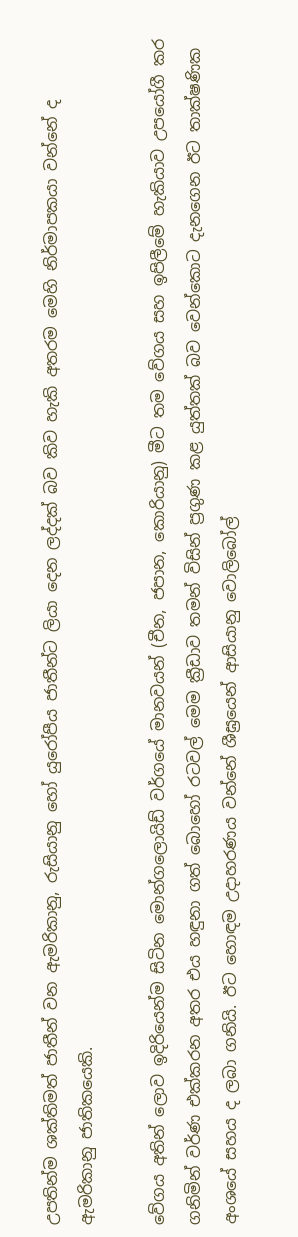උපතින්ම ශක්තිමත් ජාතීන් වන ඇමරිකානු, රුසියානු හෝ යුරෝපීය ජාතීන්ට ලියා දෙන ලද්දක් බව කිව හැකි අතරම මෙහි නිර්මාපකයා වන්නේ ද ඇමරිකානු ජාතිකයෙකි.

වේගය අතින් ලොව ඉදිරියෙන්ම සිටින මොන්ගලොයිඩ් වර්ගයේ මානවයන් (චීන, ජපාන, කොරියානු) මීට තම වේගය සහ ඉපිලීමේ හැකියාව උපයෝගී කර ගනිමින් වර්ණ එක්කරන අතර එය හඳුනා ගත් බොහෝ රටවල් මෙම ක්‍රීඩාව තමන් විසින් ප්‍රගුණ කළ යුත්තක් බව වෙන්කොට දැනගෙන ඊට තාක්ෂණික අංශයේ සහය ද ලබා ගනියි. ඊට හොඳම උදාහරණය වන්නේ ශීඝ්‍රයෙන් ආසියානු වොලිබෝල්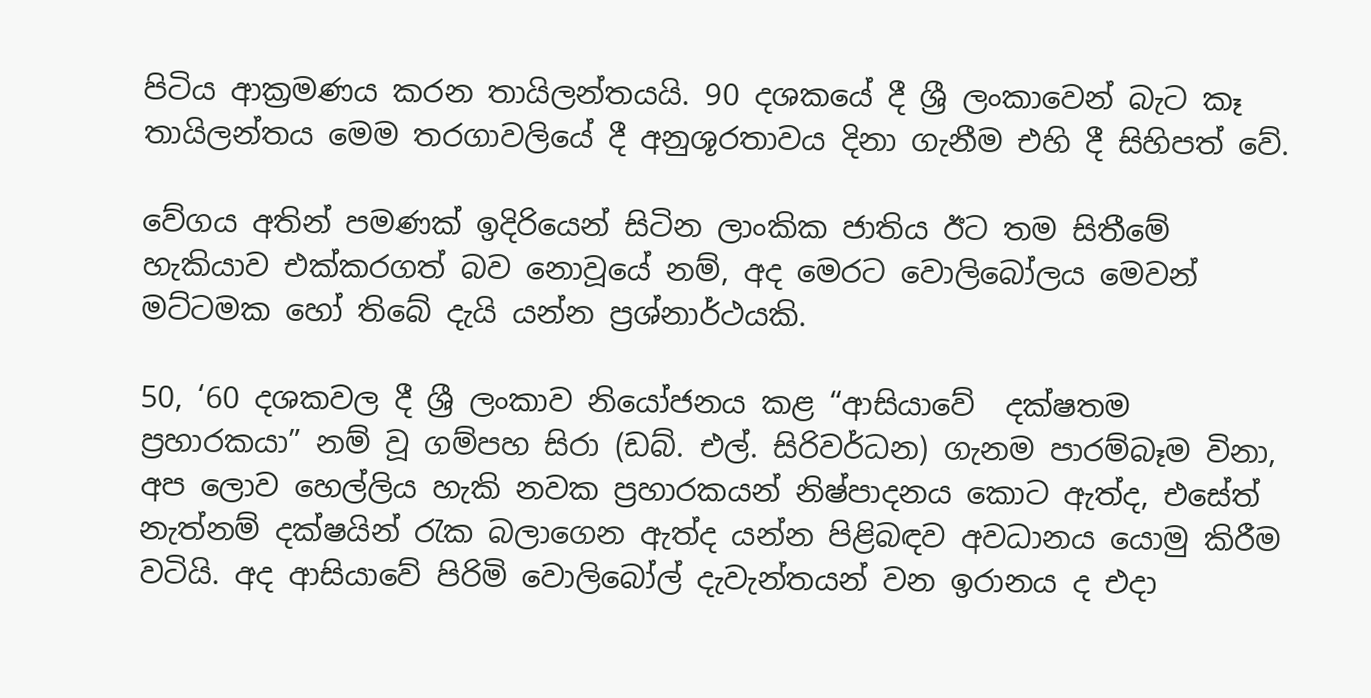පිටිය ආක්‍රමණය කරන තායිලන්තයයි. 90 දශකයේ දී ශ්‍රී ලංකාවෙන් බැට කෑ තායිලන්තය මෙම තරගාවලියේ දී අනුශූරතාවය දිනා ගැනීම එහි දී සිහිපත් වේ.

වේගය අතින් පමණක් ඉදිරියෙන් සිටින ලාංකික ජාතිය ඊට තම සිතීමේ හැකියාව එක්කරගත් බව නොවූයේ නම්, අද මෙරට වොලිබෝලය මෙවන් මට්ටමක හෝ තිබේ දැයි යන්න ප්‍රශ්නාර්ථයකි.

50, ‘60 දශකවල දී ශ්‍රී ලංකාව නියෝජනය කළ “ආසියාවේ  දක්ෂතම ප්‍රහාරකයා” නම් වූ ගම්පහ සිරා (ඩබ්. එල්. සිරිවර්ධන) ගැනම පාරම්බෑම විනා, අප ලොව හෙල්ලිය හැකි නවක ප්‍රහාරකයන් නිෂ්පාදනය කොට ඇත්ද, එසේත් නැත්නම් දක්ෂයින් රැක බලාගෙන ඇත්ද යන්න පිළිබඳව අවධානය යොමු කිරීම වටියි. අද ආසියාවේ පිරිමි වොලිබෝල් දැවැන්තයන් වන ඉරානය ද එදා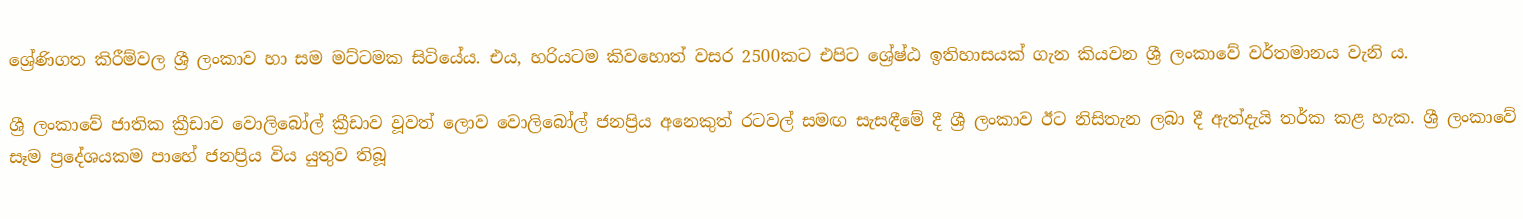ශ්‍රේණිගත කිරීම්වල ශ්‍රී ලංකාව හා සම මට්ටමක සිටියේය. එය, හරියටම කිවහොත් වසර 2500කට එපිට ශ්‍රේෂ්ඨ ඉතිහාසයක් ගැන කියවන ශ්‍රී ලංකාවේ වර්තමානය වැනි ය.

ශ්‍රී ලංකාවේ ජාතික ක්‍රීඩාව වොලිබෝල් ක්‍රීඩාව වූවත් ලොව වොලිබෝල් ජනප්‍රිය අනෙකුත් රටවල් සමඟ සැසඳීමේ දී ශ්‍රී ලංකාව ඊට නිසිතැන ලබා දී ඇත්දැයි තර්ක කළ හැක. ශ්‍රී ලංකාවේ සෑම ප්‍රදේශයකම පාහේ ජනප්‍රිය විය යුතුව තිබූ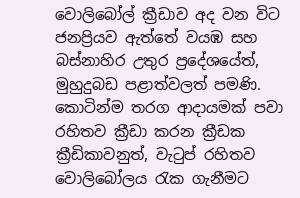වොලිබෝල් ක්‍රීඩාව අද වන විට ජනප්‍රියව ඇත්තේ වයඹ සහ බස්නාහිර උතුර ප්‍රදේශයේත්, මුහුදුබඩ පළාත්වලත් පමණි. කොටින්ම තරග ආදායමක් පවා රහිතව ක්‍රීඩා කරන ක්‍රීඩක ක්‍රීඩිකාවනුත්, වැටුප් රහිතව වොලිබෝලය රැක ගැනීමට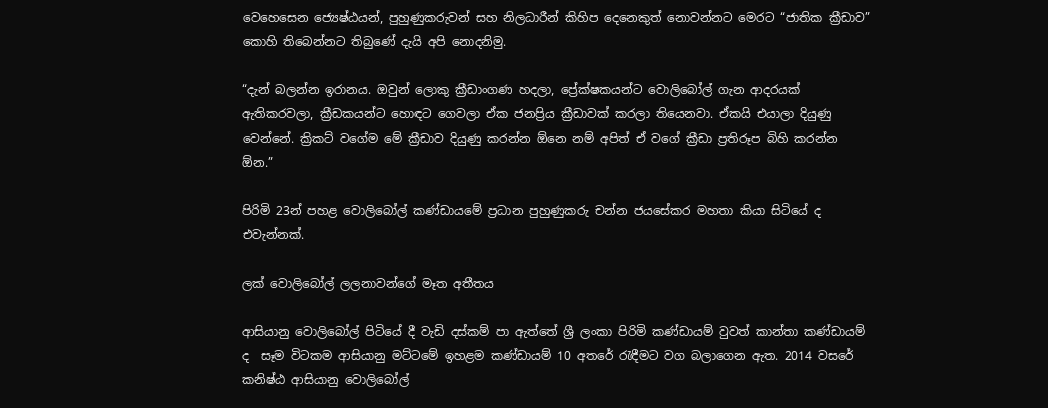වෙහෙසෙන ජ්‍යෙෂ්ඨයන්, පුහුණුකරුවන් සහ නිලධාරීන් කිහිප දෙනෙකුත් නොවන්නට මෙරට “ජාතික ක්‍රීඩාව” කොහි තිබෙන්නට තිබුණේ දැයි අපි නොදනිමු.

“දැන් බලන්න ඉරානය. ඔවුන් ලොකු ක්‍රීඩාංගණ හදලා, ප්‍රේක්ෂකයන්ට වොලිබෝල් ගැන ආදරයක් ඇතිකරවලා, ක්‍රීඩකයන්ට හොඳට ගෙවලා ඒක ජනප්‍රිය ක්‍රීඩාවක් කරලා තියෙනවා. ඒකයි එයාලා දියුණු වෙන්නේ. ක්‍රිකට් වගේම මේ ක්‍රීඩාව දියුණු කරන්න ඕනෙ නම් අපිත් ඒ වගේ ක්‍රීඩා ප්‍රතිරූප බිහි කරන්න ඕන.”

පිරිමි 23න් පහළ වොලිබෝල් කණ්ඩායමේ ප්‍රධාන පුහුණුකරු චන්න ජයසේකර මහතා කියා සිටියේ ද එවැන්නක්.

ලක් වොලිබෝල් ලලනාවන්ගේ මෑත අතීතය

ආසියානු වොලිබෝල් පිටියේ දී වැඩි දස්කම් පා ඇත්තේ ශ්‍රී ලංකා පිරිමි කණ්ඩායම් වුවත් කාන්තා කණ්ඩායම් ද  සෑම විටකම ආසියානු මට්ටමේ ඉහළම කණ්ඩායම් 10 අතරේ රැඳීමට වග බලාගෙන ඇත. 2014 වසරේ කනිෂ්ඨ ආසියානු වොලිබෝල්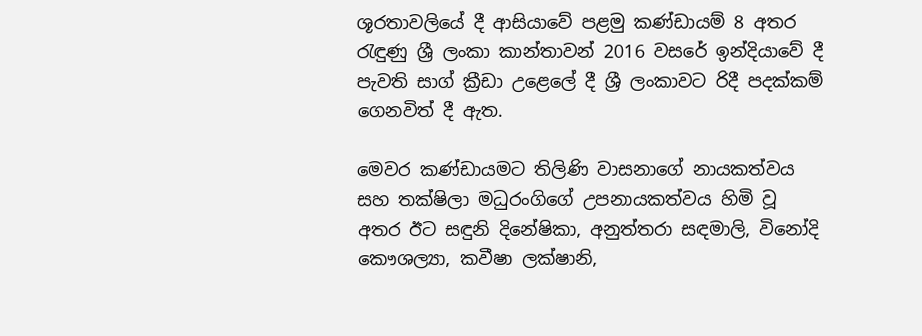ශූරතාවලියේ දී ආසියාවේ පළමු කණ්ඩායම් 8 අතර රැඳුණු ශ්‍රී ලංකා කාන්තාවන් 2016 වසරේ ඉන්දියාවේ දී පැවති සාග් ක්‍රීඩා උළෙලේ දී ශ්‍රී ලංකාවට රිදී පදක්කම් ගෙනවිත් දී ඇත.

මෙවර කණ්ඩායමට තිලිණි වාසනාගේ නායකත්වය සහ තක්ෂිලා මධුරංගිගේ උපනායකත්වය හිමි වූ අතර ඊට සඳුනි දිනේෂිකා, අනුත්තරා සඳමාලි, විනෝදි කෞශල්‍යා, කවීෂා ලක්ෂානි,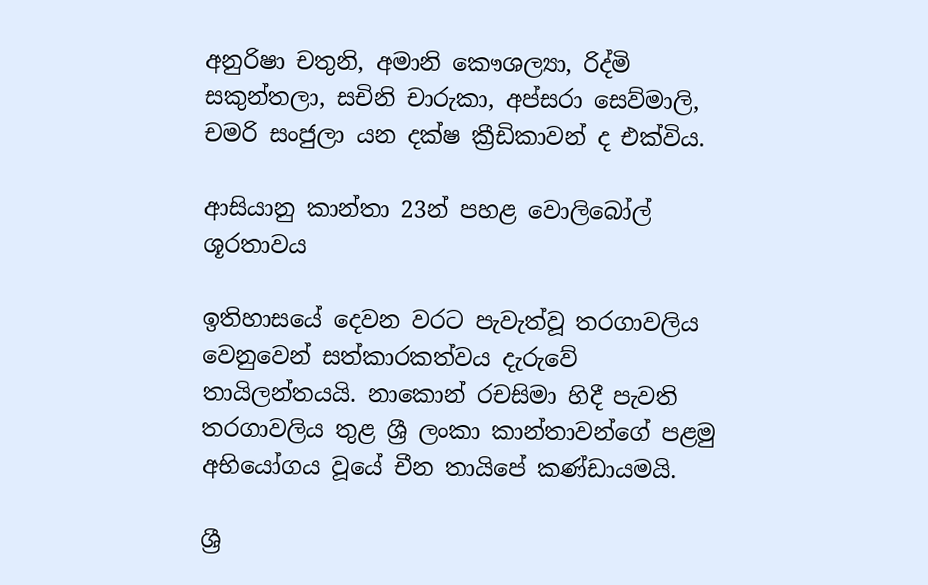අනුරිෂා චතුනි, අමානි කෞශල්‍යා, රිද්මි සකුන්තලා, සචිනි චාරුකා, අප්සරා සෙව්මාලි, චමරි සංජුලා යන දක්ෂ ක්‍රීඩිකාවන් ද එක්විය.

ආසියානු කාන්තා 23න් පහළ වොලිබෝල් ශූරතාවය

ඉතිහාසයේ දෙවන වරට පැවැත්වූ තරගාවලිය වෙනුවෙන් සත්කාරකත්වය දැරුවේ තායිලන්තයයි. නාකොන් රචසිමා හිදී පැවති තරගාවලිය තුළ ශ්‍රී ලංකා කාන්තාවන්ගේ පළමු අභියෝගය වූයේ චීන තායිපේ කණ්ඩායමයි.

ශ්‍රී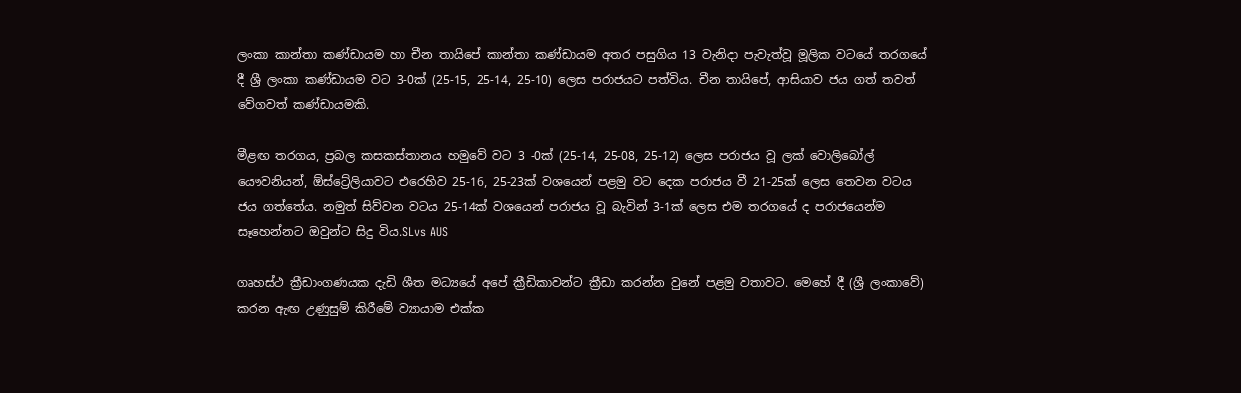ලංකා කාන්තා කණ්ඩායම හා චීන තායිපේ කාන්තා කණ්ඩායම අතර පසුගිය 13 වැනිදා පැවැත්වූ මූලික වටයේ තරගයේ දී ශ්‍රී ලංකා කණ්ඩායම වට 3-0ක් (25-15, 25-14, 25-10) ලෙස පරාජයට පත්විය. චීන තායිපේ, ආසියාව ජය ගත් තවත් වේගවත් කණ්ඩායමකි.

මීළඟ තරගය, ප්‍රබල කසකස්තානය හමුවේ වට 3 -0ක් (25-14, 25-08, 25-12) ලෙස පරාජය වූ ලක් වොලිබෝල් යෞවනියන්, ඕස්ට්‍රේලියාවට එරෙහිව 25-16, 25-23ක් වශයෙන් පළමු වට දෙක පරාජය වී 21-25ක් ලෙස තෙවන වටය ජය ගත්තේය. නමුත් සිව්වන වටය 25-14ක් වශයෙන් පරාජය වූ බැවින් 3-1ක් ලෙස එම තරගයේ ද පරාජයෙන්ම සෑහෙන්නට ඔවුන්ට සිදු විය.SLvs AUS

ගෘහස්ථ ක්‍රීඩාංගණයක දැඩි ශීත මධ්‍යයේ අපේ ක්‍රීඩිකාවන්ට ක්‍රීඩා කරන්න වුනේ පළමු වතාවට. මෙහේ දී (ශ්‍රී ලංකාවේ) කරන ඇඟ උණුසුම් කිරීමේ ව්‍යායාම එක්ක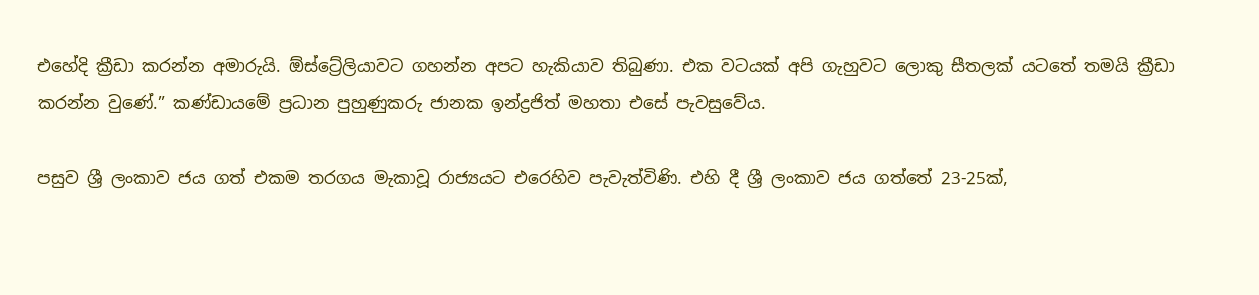එහේදි ක්‍රීඩා කරන්න අමාරුයි. ඕස්ට්‍රේලියාවට ගහන්න අපට හැකියාව තිබුණා. එක වටයක් අපි ගැහුවට ලොකු සීතලක් යටතේ තමයි ක්‍රීඩා කරන්න වුණේ.” කණ්ඩායමේ ප්‍රධාන පුහුණුකරු ජානක ඉන්ද්‍රජිත් මහතා එසේ පැවසුවේය.

පසුව ශ්‍රී ලංකාව ජය ගත් එකම තරගය මැකාවූ රාජ්‍යයට එරෙහිව පැවැත්විණි. එහි දී ශ්‍රී ලංකාව ජය ගත්තේ 23-25ක්,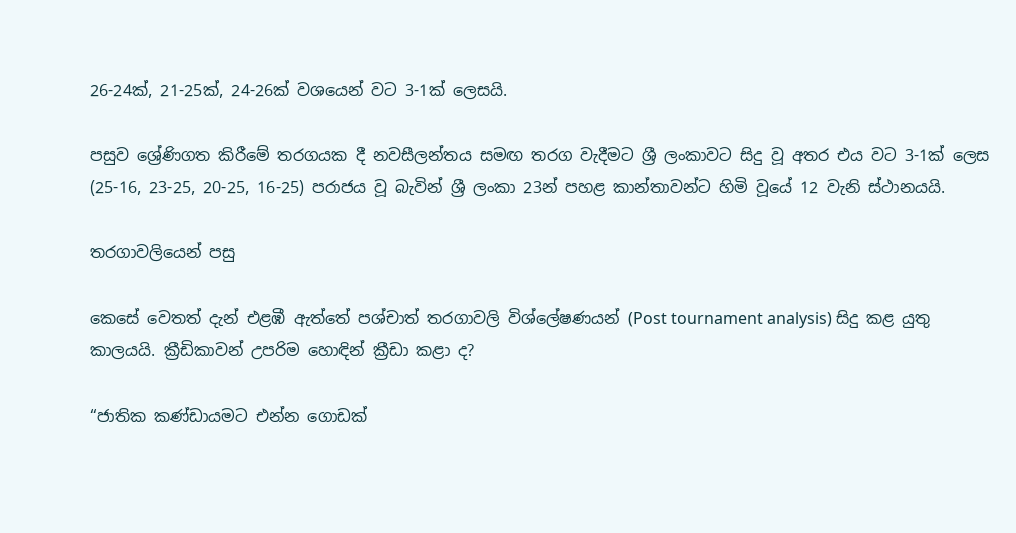26-24ක්, 21-25ක්, 24-26ක් වශයෙන් වට 3-1ක් ලෙසයි.

පසුව ශ්‍රේණිගත කිරීමේ තරගයක දී නවසීලන්තය සමඟ තරග වැදීමට ශ්‍රී ලංකාවට සිදු වූ අතර එය වට 3-1ක් ලෙස (25-16, 23-25, 20-25, 16-25) පරාජය වූ බැවින් ශ්‍රී ලංකා 23න් පහළ කාන්තාවන්ට හිමි වූයේ 12 වැනි ස්ථානයයි.

තරගාවලියෙන් පසු

කෙසේ වෙතත් දැන් එළඹී ඇත්තේ පශ්චාත් තරගාවලි විශ්ලේෂණයන් (Post tournament analysis) සිදු කළ යුතු කාලයයි. ක්‍රීඩිකාවන් උපරිම හොඳින් ක්‍රීඩා කළා ද?

“ජාතික කණ්ඩායමට එන්න ගොඩක්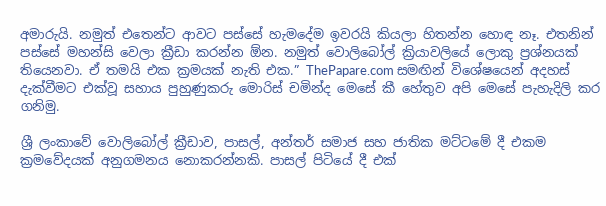අමාරුයි. නමුත් එතෙන්ට ආවට පස්සේ හැමදේම ඉවරයි කියලා හිතන්න හොඳ නෑ. එතනින් පස්සේ මහන්සි වෙලා ක්‍රීඩා කරන්න ඕන. නමුත් වොලිබෝල් ක්‍රියාවලියේ ලොකු ප්‍රශ්නයක් තියෙනවා. ඒ තමයි එක ක්‍රමයක් නැති එක.” ThePapare.com සමඟින් විශේෂයෙන් අදහස් දැක්වීමට එක්වූ සහාය පුහුණුකරු මොරිස් චමින්ද මෙසේ කී හේතුව අපි මෙසේ පැහැදිලි කර ගනිමු.

ශ්‍රී ලංකාවේ වොලිබෝල් ක්‍රීඩාව, පාසල්, අන්තර් සමාජ සහ ජාතික මට්ටමේ දී එකම ක්‍රමවේදයක් අනුගමනය නොකරන්නකි. පාසල් පිටියේ දී එක්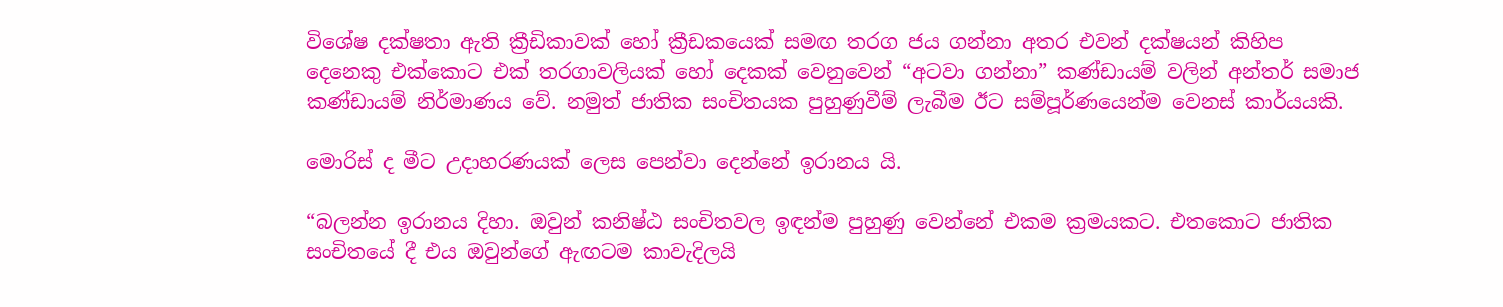විශේෂ දක්ෂතා ඇති ක්‍රීඩිකාවක් හෝ ක්‍රීඩකයෙක් සමඟ තරග ජය ගන්නා අතර එවන් දක්ෂයන් කිහිප දෙනෙකු එක්කොට එක් තරගාවලියක් හෝ දෙකක් වෙනුවෙන් “අටවා ගන්නා” කණ්ඩායම් වලින් අන්තර් සමාජ කණ්ඩායම් නිර්මාණය වේ. නමුත් ජාතික සංචිතයක පුහුණුවීම් ලැබීම ඊට සම්පූර්ණයෙන්ම වෙනස් කාර්යයකි.

මොරිස් ද මීට උදාහරණයක් ලෙස පෙන්වා දෙන්නේ ඉරානය යි.

“බලන්න ඉරානය දිහා. ඔවුන් කනිෂ්ඨ සංචිතවල ඉඳන්ම පුහුණු වෙන්නේ එකම ක්‍රමයකට. එතකොට ජාතික සංචිතයේ දී එය ඔවුන්ගේ ඇඟටම කාවැදිලයි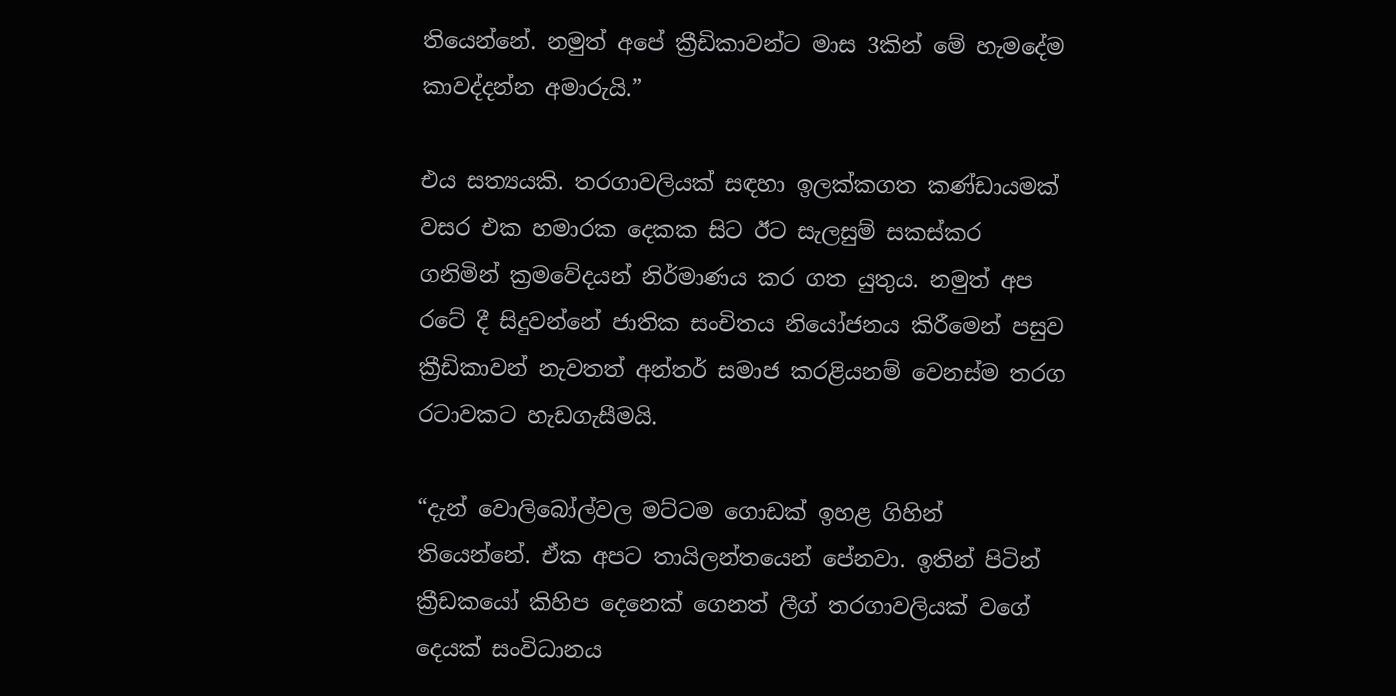තියෙන්නේ. නමුත් අපේ ක්‍රීඩිකාවන්ට මාස 3කින් මේ හැමදේම කාවද්දන්න අමාරුයි.”

එය සත්‍යයකි. තරගාවලියක් සඳහා ඉලක්කගත කණ්ඩායමක් වසර එක හමාරක දෙකක සිට ඊට සැලසුම් සකස්කර ගනිමින් ක්‍රමවේදයන් නිර්මාණය කර ගත යුතුය. නමුත් අප රටේ දී සිදුවන්නේ ජාතික සංචිතය නියෝජනය කිරීමෙන් පසුව ක්‍රීඩිකාවන් නැවතත් අන්තර් සමාජ කරළියනම් වෙනස්ම තරග රටාවකට හැඩගැසීමයි.

“දැන් වොලිබෝල්වල මට්ටම ගොඩක් ඉහළ ගිහින් තියෙන්නේ. ඒක අපට තායිලන්තයෙන් පේනවා. ඉතින් පිටින් ක්‍රීඩකයෝ කිහිප දෙනෙක් ගෙනත් ලීග් තරගාවලියක් වගේ දෙයක් සංවිධානය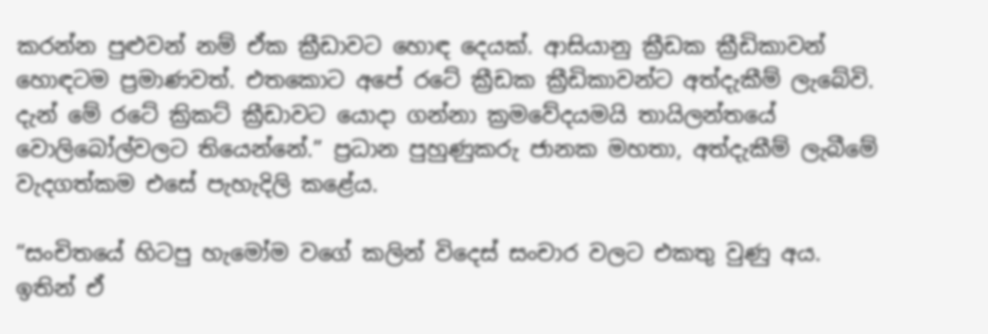කරන්න පුළුවන් නම් ඒක ක්‍රීඩාවට හොඳ දෙයක්. ආසියානු ක්‍රීඩක ක්‍රීඩිකාවන් හොඳටම ප්‍රමාණවත්. එතකොට අපේ රටේ ක්‍රීඩක ක්‍රීඩිකාවන්ට අත්දැකීම් ලැබේවි. දැන් මේ රටේ ක්‍රිකට් ක්‍රීඩාවට යොදා ගන්නා ක්‍රමවේදයමයි තායිලන්තයේ වොලිබෝල්වලට තියෙන්නේ.” ප්‍රධාන පුහුණුකරු ජානක මහතා, අත්දැකීම් ලැබීමේ වැදගත්කම එසේ පැහැදිලි කළේය.

“සංචිතයේ හිටපු හැමෝම වගේ කලින් විදෙස් සංචාර වලට එකතු වුණු අය. ඉතින් ඒ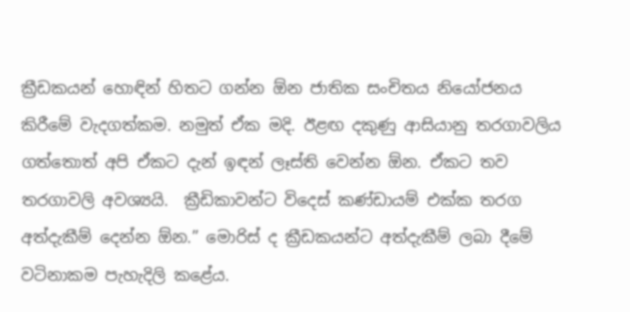ක්‍රීඩකයන් හොඳින් හිතට ගන්න ඕන ජාතික සංචිතය නියෝජනය කිරීමේ වැදගත්කම. නමුත් ඒක මදි. ඊළඟ දකුණු ආසියානු තරගාවලිය ගත්තොත් අපි ඒකට දැන් ඉඳන් ලෑස්ති වෙන්න ඕන. ඒකට තව තරගාවලි අවශ්‍යයි.  ක්‍රීඩිකාවන්ට විදෙස් කණ්ඩායම් එක්ක තරග අත්දැකීම් දෙන්න ඕන.” මොරිස් ද ක්‍රීඩකයන්ට අත්දැකීම් ලබා දීමේ වටිනාකම පැහැදිලි කළේය.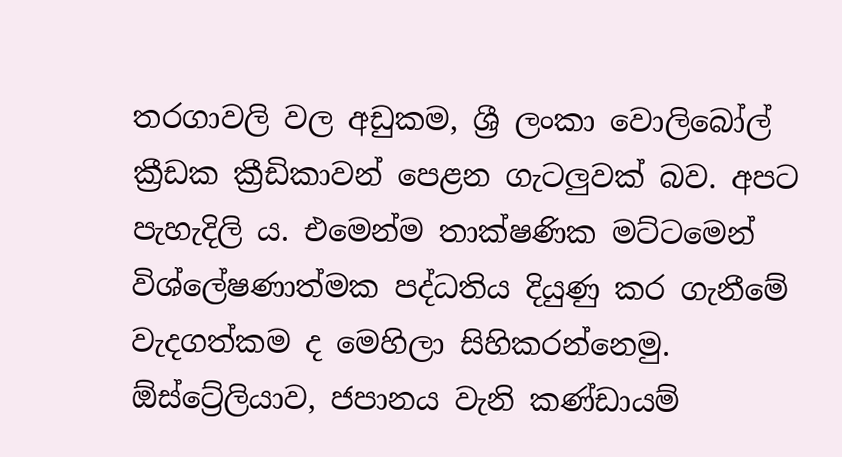තරගාවලි වල අඩුකම, ශ්‍රී ලංකා වොලිබෝල් ක්‍රීඩක ක්‍රීඩිකාවන් පෙළන ගැටලුවක් බව. අපට පැහැදිලි ය. එමෙන්ම තාක්ෂණික මට්ටමෙන් විශ්ලේෂණාත්මක පද්ධතිය දියුණු කර ගැනීමේ වැදගත්කම ද මෙහිලා සිහිකරන්නෙමු. ඕස්ට්‍රේලියාව, ජපානය වැනි කණ්ඩායම්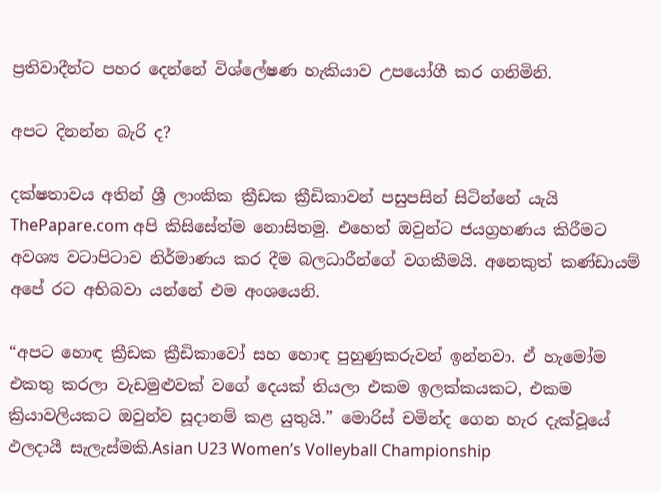ප්‍රතිවාදීන්ට පහර දෙන්නේ විශ්ලේෂණ හැකියාව උපයෝගී කර ගනිමිනි.

අපට දිනන්න බැරි ද?

දක්ෂතාවය අතින් ශ්‍රී ලාංකික ක්‍රීඩක ක්‍රීඩිකාවන් පසුපසින් සිටින්නේ යැයි ThePapare.com අපි කිසිසේත්ම නොසිතමු. එහෙත් ඔවුන්ට ජයග්‍රහණය කිරීමට අවශ්‍ය වටාපිටාව නිර්මාණය කර දීම බලධාරීන්ගේ වගකීමයි. අනෙකුත් කණ්ඩායම් අපේ රට අභිබවා යන්නේ එම අංශයෙනි.

“අපට හොඳ ක්‍රීඩක ක්‍රීඩිකාවෝ සහ හොඳ පුහුණුකරුවන් ඉන්නවා. ඒ හැමෝම එකතු කරලා වැඩමුළුවක් වගේ දෙයක් තියලා එකම ඉලක්කයකට, එකම ක්‍රියාවලියකට ඔවුන්ව සූදානම් කළ යුතුයි.” මොරිස් චමින්ද ගෙන හැර දැක්වූයේ ඵලදායී සැලැස්මකි.Asian U23 Women’s Volleyball Championship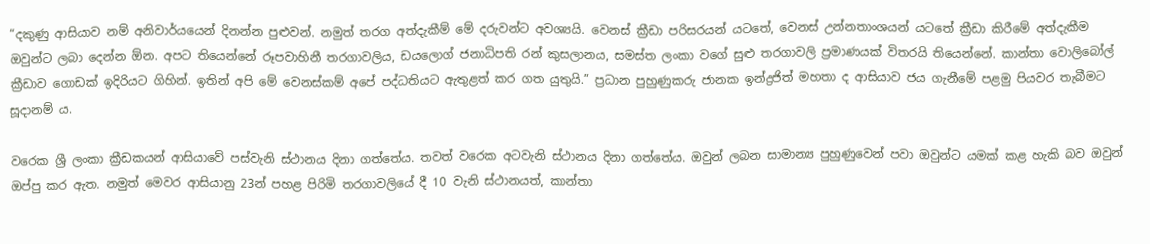“දකුණු ආසියාව නම් අනිවාර්යයෙන් දිනන්න පුළුවන්. නමුත් තරග අත්දැකීම් මේ දරුවන්ට අවශ්‍යයි. වෙනස් ක්‍රීඩා පරිසරයන් යටතේ, වෙනස් උන්නතාංශයන් යටතේ ක්‍රීඩා කිරීමේ අත්දැකීම ඔවුන්ට ලබා දෙන්න ඕන. අපට තියෙන්නේ රූපවාහිනී තරගාවලිය, ඩයලොග් ජනාධිපති රන් කුසලානය, සමස්ත ලංකා වගේ සුළු තරගාවලි ප්‍රමාණයක් විතරයි තියෙන්නේ. කාන්තා වොලිබෝල් ක්‍රීඩාව ගොඩක් ඉදිරියට ගිහින්. ඉතින් අපි මේ වෙනස්කම් අපේ පද්ධතියට ඇතුළත් කර ගත යුතුයි.” ප්‍රධාන පුහුණුකරු ජානක ඉන්ද්‍රජිත් මහතා ද ආසියාව ජය ගැනීමේ පළමු පියවර තැබීමට සූදානම් ය.

වරෙක ශ්‍රී ලංකා ක්‍රීඩකයන් ආසියාවේ පස්වැනි ස්ථානය දිනා ගත්තේය. තවත් වරෙක අටවැනි ස්ථානය දිනා ගත්තේය. ඔවුන් ලබන සාමාන්‍ය පුහුණුවෙන් පවා ඔවුන්ට යමක් කළ හැකි බව ඔවුන් ඔප්පු කර ඇත. නමුත් මෙවර ආසියානු 23න් පහළ පිරිමි තරගාවලියේ දී 10 වැනි ස්ථානයත්, කාන්තා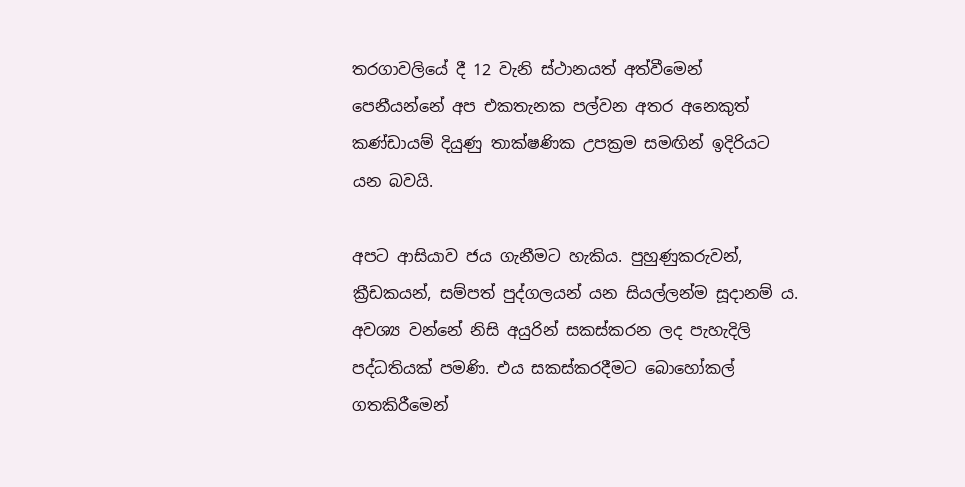තරගාවලියේ දී 12 වැනි ස්ථානයත් අත්වීමෙන් පෙනීයන්නේ අප එකතැනක පල්වන අතර අනෙකුත් කණ්ඩායම් දියුණු තාක්ෂණික උපක්‍රම සමඟින් ඉදිරියට යන බවයි.

අපට ආසියාව ජය ගැනීමට හැකිය. පුහුණුකරුවන්, ක්‍රීඩකයන්, සම්පත් පුද්ගලයන් යන සියල්ලන්ම සූදානම් ය. අවශ්‍ය වන්නේ නිසි අයුරින් සකස්කරන ලද පැහැදිලි පද්ධතියක් පමණි. එය සකස්කරදීමට බොහෝකල් ගතකිරීමෙන්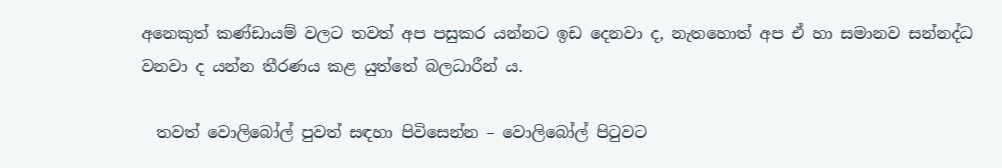අනෙකුත් කණ්ඩායම් වලට තවත් අප පසුකර යන්නට ඉඩ දෙනවා ද, නැතහොත් අප ඒ හා සමානව සන්නද්ධ වනවා ද යන්න තීරණය කළ යුත්තේ බලධාරීන් ය.

  තවත් වොලිබෝල් පුවත් සඳහා පිවිසෙන්න – වොලිබෝල් පිටුවට